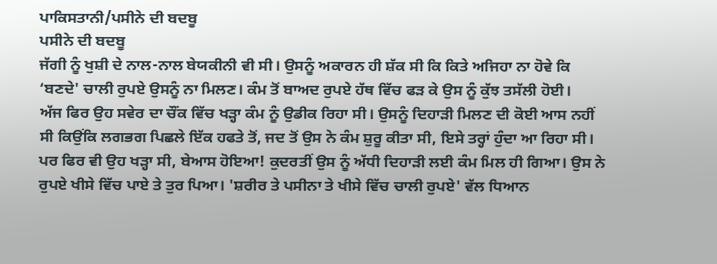ਪਾਕਿਸਤਾਨੀ/ਪਸੀਨੇ ਦੀ ਬਦਬੂ
ਪਸੀਨੇ ਦੀ ਬਦਬੂ
ਜੱਗੀ ਨੂੰ ਖੁਸ਼ੀ ਦੇ ਨਾਲ-ਨਾਲ ਬੇਯਕੀਨੀ ਵੀ ਸੀ। ਉਸਨੂੰ ਅਕਾਰਨ ਹੀ ਸ਼ੱਕ ਸੀ ਕਿ ਕਿਤੇ ਅਜਿਹਾ ਨਾ ਹੋਵੇ ਕਿ ‘ਬਣਦੇ' ਚਾਲੀ ਰੁਪਏ ਉਸਨੂੰ ਨਾ ਮਿਲਣ। ਕੰਮ ਤੋਂ ਬਾਅਦ ਰੁਪਏ ਹੱਥ ਵਿੱਚ ਫੜ ਕੇ ਉਸ ਨੂੰ ਕੁੱਝ ਤਸੱਲੀ ਹੋਈ।
ਅੱਜ ਫਿਰ ਉਹ ਸਵੇਰ ਦਾ ਚੌਂਕ ਵਿੱਚ ਖੜ੍ਹਾ ਕੰਮ ਨੂੰ ਉਡੀਕ ਰਿਹਾ ਸੀ। ਉਸਨੂੰ ਦਿਹਾੜੀ ਮਿਲਣ ਦੀ ਕੋਈ ਆਸ ਨਹੀਂ ਸੀ ਕਿਉਂਕਿ ਲਗਭਗ ਪਿਛਲੇ ਇੱਕ ਹਫਤੇ ਤੋਂ, ਜਦ ਤੋਂ ਉਸ ਨੇ ਕੰਮ ਸ਼ੁਰੂ ਕੀਤਾ ਸੀ, ਇਸੇ ਤਰ੍ਹਾਂ ਹੁੰਦਾ ਆ ਰਿਹਾ ਸੀ। ਪਰ ਫਿਰ ਵੀ ਉਹ ਖੜ੍ਹਾ ਸੀ, ਬੇਆਸ ਹੋਇਆ! ਕੁਦਰਤੀਂ ਉਸ ਨੂੰ ਅੱਧੀ ਦਿਹਾੜੀ ਲਈ ਕੰਮ ਮਿਲ ਹੀ ਗਿਆ। ਉਸ ਨੇ ਰੁਪਏ ਖੀਸੇ ਵਿੱਚ ਪਾਏ ਤੇ ਤੁਰ ਪਿਆ। 'ਸ਼ਰੀਰ ਤੇ ਪਸੀਨਾ ਤੇ ਖੀਸੇ ਵਿੱਚ ਚਾਲੀ ਰੁਪਏ' ਵੱਲ ਧਿਆਨ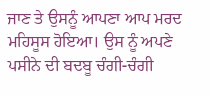ਜਾਣ ਤੇ ਉਸਨੂੰ ਆਪਣਾ ਆਪ ਮਰਦ ਮਹਿਸੂਸ ਹੋਇਆ। ਉਸ ਨੂੰ ਅਪਣੇ ਪਸੀਨੇ ਦੀ ਬਦਬੂ ਚੰਗੀ-ਚੰਗੀ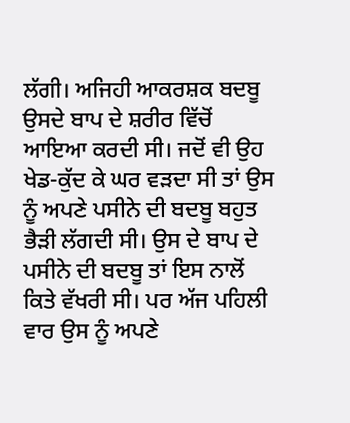ਲੱਗੀ। ਅਜਿਹੀ ਆਕਰਸ਼ਕ ਬਦਬੂ ਉਸਦੇ ਬਾਪ ਦੇ ਸ਼ਰੀਰ ਵਿੱਚੋਂ ਆਇਆ ਕਰਦੀ ਸੀ। ਜਦੋਂ ਵੀ ਉਹ ਖੇਡ-ਕੁੱਦ ਕੇ ਘਰ ਵੜਦਾ ਸੀ ਤਾਂ ਉਸ ਨੂੰ ਅਪਣੇ ਪਸੀਨੇ ਦੀ ਬਦਬੂ ਬਹੁਤ ਭੈੜੀ ਲੱਗਦੀ ਸੀ। ਉਸ ਦੇ ਬਾਪ ਦੇ ਪਸੀਨੇ ਦੀ ਬਦਬੂ ਤਾਂ ਇਸ ਨਾਲੋਂ ਕਿਤੇ ਵੱਖਰੀ ਸੀ। ਪਰ ਅੱਜ ਪਹਿਲੀ ਵਾਰ ਉਸ ਨੂੰ ਅਪਣੇ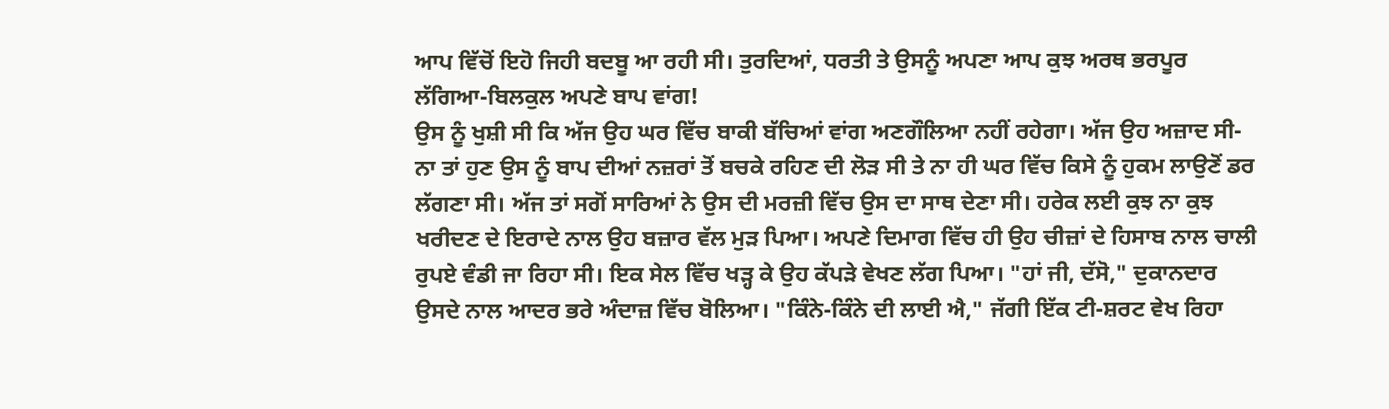ਆਪ ਵਿੱਚੋਂ ਇਹੋ ਜਿਹੀ ਬਦਬੂ ਆ ਰਹੀ ਸੀ। ਤੁਰਦਿਆਂ, ਧਰਤੀ ਤੇ ਉਸਨੂੰ ਅਪਣਾ ਆਪ ਕੁਝ ਅਰਥ ਭਰਪੂਰ ਲੱਗਿਆ-ਬਿਲਕੁਲ ਅਪਣੇ ਬਾਪ ਵਾਂਗ!
ਉਸ ਨੂੰ ਖੁਸ਼ੀ ਸੀ ਕਿ ਅੱਜ ਉਹ ਘਰ ਵਿੱਚ ਬਾਕੀ ਬੱਚਿਆਂ ਵਾਂਗ ਅਣਗੌਲਿਆ ਨਹੀਂ ਰਹੇਗਾ। ਅੱਜ ਉਹ ਅਜ਼ਾਦ ਸੀ-ਨਾ ਤਾਂ ਹੁਣ ਉਸ ਨੂੰ ਬਾਪ ਦੀਆਂ ਨਜ਼ਰਾਂ ਤੋਂ ਬਚਕੇ ਰਹਿਣ ਦੀ ਲੋੜ ਸੀ ਤੇ ਨਾ ਹੀ ਘਰ ਵਿੱਚ ਕਿਸੇ ਨੂੰ ਹੁਕਮ ਲਾਉਣੋਂ ਡਰ ਲੱਗਣਾ ਸੀ। ਅੱਜ ਤਾਂ ਸਗੋਂ ਸਾਰਿਆਂ ਨੇ ਉਸ ਦੀ ਮਰਜ਼ੀ ਵਿੱਚ ਉਸ ਦਾ ਸਾਥ ਦੇਣਾ ਸੀ। ਹਰੇਕ ਲਈ ਕੁਝ ਨਾ ਕੁਝ ਖਰੀਦਣ ਦੇ ਇਰਾਦੇ ਨਾਲ ਉਹ ਬਜ਼ਾਰ ਵੱਲ ਮੁੜ ਪਿਆ। ਅਪਣੇ ਦਿਮਾਗ ਵਿੱਚ ਹੀ ਉਹ ਚੀਜ਼ਾਂ ਦੇ ਹਿਸਾਬ ਨਾਲ ਚਾਲੀ ਰੁਪਏ ਵੰਡੀ ਜਾ ਰਿਹਾ ਸੀ। ਇਕ ਸੇਲ ਵਿੱਚ ਖੜ੍ਹ ਕੇ ਉਹ ਕੱਪੜੇ ਵੇਖਣ ਲੱਗ ਪਿਆ। "ਹਾਂ ਜੀ, ਦੱਸੋ," ਦੁਕਾਨਦਾਰ ਉਸਦੇ ਨਾਲ ਆਦਰ ਭਰੇ ਅੰਦਾਜ਼ ਵਿੱਚ ਬੋਲਿਆ। "ਕਿੰਨੇ-ਕਿੰਨੇ ਦੀ ਲਾਈ ਐ," ਜੱਗੀ ਇੱਕ ਟੀ-ਸ਼ਰਟ ਵੇਖ ਰਿਹਾ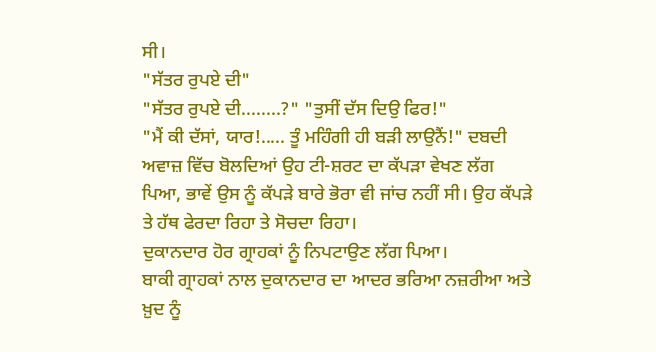ਸੀ।
"ਸੱਤਰ ਰੁਪਏ ਦੀ"
"ਸੱਤਰ ਰੁਪਏ ਦੀ........?" "ਤੁਸੀਂ ਦੱਸ ਦਿਉ ਫਿਰ!"
"ਮੈਂ ਕੀ ਦੱਸਾਂ, ਯਾਰ!..... ਤੂੰ ਮਹਿੰਗੀ ਹੀ ਬੜੀ ਲਾਉਨੈਂ!" ਦਬਦੀ ਅਵਾਜ਼ ਵਿੱਚ ਬੋਲਦਿਆਂ ਉਹ ਟੀ-ਸ਼ਰਟ ਦਾ ਕੱਪੜਾ ਵੇਖਣ ਲੱਗ ਪਿਆ, ਭਾਵੇਂ ਉਸ ਨੂੰ ਕੱਪੜੇ ਬਾਰੇ ਭੋਰਾ ਵੀ ਜਾਂਚ ਨਹੀਂ ਸੀ। ਉਹ ਕੱਪੜੇ ਤੇ ਹੱਥ ਫੇਰਦਾ ਰਿਹਾ ਤੇ ਸੋਚਦਾ ਰਿਹਾ।
ਦੁਕਾਨਦਾਰ ਹੋਰ ਗ੍ਰਾਹਕਾਂ ਨੂੰ ਨਿਪਟਾਉਣ ਲੱਗ ਪਿਆ।
ਬਾਕੀ ਗ੍ਰਾਹਕਾਂ ਨਾਲ ਦੁਕਾਨਦਾਰ ਦਾ ਆਦਰ ਭਰਿਆ ਨਜ਼ਰੀਆ ਅਤੇ ਖ਼ੁਦ ਨੂੰ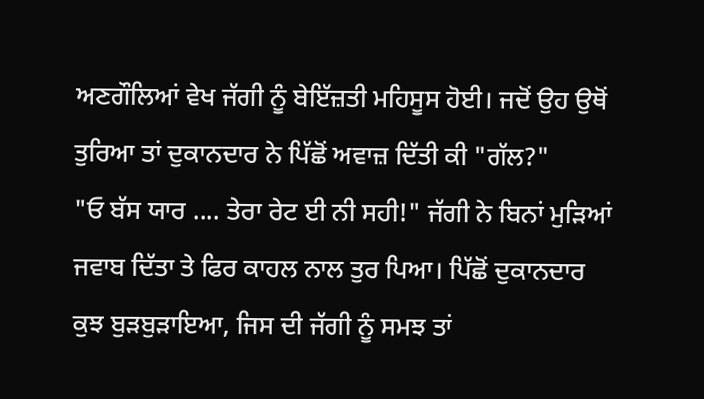ਅਣਗੌਲਿਆਂ ਵੇਖ ਜੱਗੀ ਨੂੰ ਬੇਇੱਜ਼ਤੀ ਮਹਿਸੂਸ ਹੋਈ। ਜਦੋਂ ਉਹ ਉਥੋਂ ਤੁਰਿਆ ਤਾਂ ਦੁਕਾਨਦਾਰ ਨੇ ਪਿੱਛੋਂ ਅਵਾਜ਼ ਦਿੱਤੀ ਕੀ "ਗੱਲ?"
"ਓ ਬੱਸ ਯਾਰ .... ਤੇਰਾ ਰੇਟ ਈ ਨੀ ਸਹੀ!" ਜੱਗੀ ਨੇ ਬਿਨਾਂ ਮੁੜਿਆਂ ਜਵਾਬ ਦਿੱਤਾ ਤੇ ਫਿਰ ਕਾਹਲ ਨਾਲ ਤੁਰ ਪਿਆ। ਪਿੱਛੋਂ ਦੁਕਾਨਦਾਰ ਕੁਝ ਬੁੜਬੁੜਾਇਆ, ਜਿਸ ਦੀ ਜੱਗੀ ਨੂੰ ਸਮਝ ਤਾਂ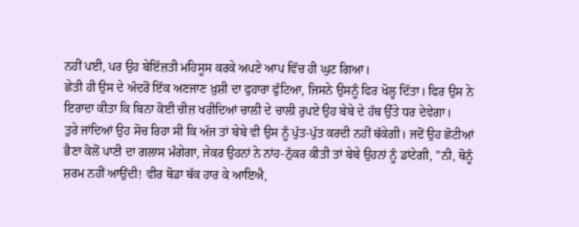ਨਹੀਂ ਪਈ, ਪਰ ਉਹ ਬੇਇੱਜ਼ਤੀ ਮਹਿਸੂਸ ਕਰਕੇ ਅਪਣੇ ਆਪ ਵਿੱਚ ਹੀ ਘੁਟ ਗਿਆ।
ਛੇਤੀ ਹੀ ਉਸ ਦੇ ਅੰਦਰੋਂ ਇੱਕ ਅਣਜਾਣ ਖ਼ੁਸ਼ੀ ਦਾ ਫੁਹਾਰਾ ਫੁੱਟਿਆ, ਜਿਸਨੇ ਉਸਨੂੰ ਫਿਰ ਖੋਲ੍ਹ ਦਿੱਤਾ। ਫਿਰ ਉਸ ਨੇ ਇਰਾਦਾ ਕੀਤਾ ਕਿ ਬਿਨਾ ਕੋਈ ਚੀਜ਼ ਖਰੀਦਿਆਂ ਚਾਲੀ ਦੇ ਚਾਲੀ ਰੁਪਏ ਉਹ ਬੇਬੇ ਦੇ ਹੱਥ ਉੱਤੇ ਧਰ ਦੇਵੇਗਾ।
ਤੁਰੇ ਜਾਂਦਿਆਂ ਉਹ ਸੋਚ ਰਿਹਾ ਸੀ ਕਿ ਅੱਜ ਤਾਂ ਬੇਬੇ ਵੀ ਉਸ ਨੂੰ ਪੁੱਤ-ਪੁੱਤ ਕਰਦੀ ਨਹੀਂ ਥੱਕੇਗੀ। ਜਦੋਂ ਉਹ ਛੋਟੀਆਂ ਭੈਣਾ ਕੋਲੋਂ ਪਾਣੀ ਦਾ ਗਲਾਸ ਮੰਗੇਗਾ, ਜੇਕਰ ਉਹਨਾਂ ਨੇ ਨਾਂਹ-ਨੁੱਕਰ ਕੀਤੀ ਤਾਂ ਬੇਬੇ ਉਹਨਾਂ ਨੂੰ ਡਾਂਟੇਗੀ, "ਨੀ, ਥੋਨੂੰ ਸ਼ਰਮ ਨਹੀਂ ਆਉਂਦੀ! ਵੀਰ ਥੋਡਾ ਥੱਕ ਹਾਰ ਕੇ ਆਇਐ,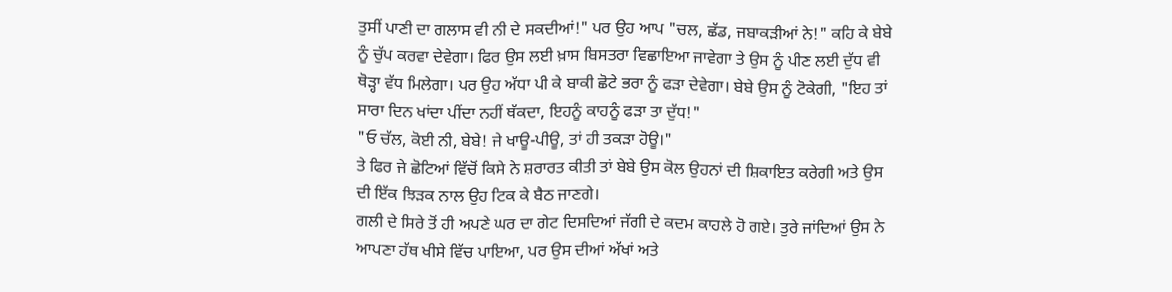ਤੁਸੀਂ ਪਾਣੀ ਦਾ ਗਲਾਸ ਵੀ ਨੀ ਦੇ ਸਕਦੀਆਂ!" ਪਰ ਉਹ ਆਪ "ਚਲ, ਛੱਡ, ਜਬਾਕੜੀਆਂ ਨੇ!" ਕਹਿ ਕੇ ਬੇਬੇ ਨੂੰ ਚੁੱਪ ਕਰਵਾ ਦੇਵੇਗਾ। ਫਿਰ ਉਸ ਲਈ ਖ਼ਾਸ ਬਿਸਤਰਾ ਵਿਛਾਇਆ ਜਾਵੇਗਾ ਤੇ ਉਸ ਨੂੰ ਪੀਣ ਲਈ ਦੁੱਧ ਵੀ ਥੋੜ੍ਹਾ ਵੱਧ ਮਿਲੇਗਾ। ਪਰ ਉਹ ਅੱਧਾ ਪੀ ਕੇ ਬਾਕੀ ਛੋਟੇ ਭਰਾ ਨੂੰ ਫੜਾ ਦੇਵੇਗਾ। ਬੇਬੇ ਉਸ ਨੂੰ ਟੋਕੇਗੀ, "ਇਹ ਤਾਂ ਸਾਰਾ ਦਿਨ ਖਾਂਦਾ ਪੀਂਦਾ ਨਹੀਂ ਥੱਕਦਾ, ਇਹਨੂੰ ਕਾਹਨੂੰ ਫੜਾ ਤਾ ਦੁੱਧ!"
"ਓ ਚੱਲ, ਕੋਈ ਨੀ, ਬੇਬੇ! ਜੇ ਖਾਊ-ਪੀਊ, ਤਾਂ ਹੀ ਤਕੜਾ ਹੋਊ।"
ਤੇ ਫਿਰ ਜੇ ਛੋਟਿਆਂ ਵਿੱਚੋਂ ਕਿਸੇ ਨੇ ਸ਼ਰਾਰਤ ਕੀਤੀ ਤਾਂ ਬੇਬੇ ਉਸ ਕੋਲ ਉਹਨਾਂ ਦੀ ਸ਼ਿਕਾਇਤ ਕਰੇਗੀ ਅਤੇ ਉਸ ਦੀ ਇੱਕ ਝਿੜਕ ਨਾਲ ਉਹ ਟਿਕ ਕੇ ਬੈਠ ਜਾਣਗੇ।
ਗਲੀ ਦੇ ਸਿਰੇ ਤੋਂ ਹੀ ਅਪਣੇ ਘਰ ਦਾ ਗੇਟ ਦਿਸਦਿਆਂ ਜੱਗੀ ਦੇ ਕਦਮ ਕਾਹਲੇ ਹੋ ਗਏ। ਤੁਰੇ ਜਾਂਦਿਆਂ ਉਸ ਨੇ ਆਪਣਾ ਹੱਥ ਖੀਸੇ ਵਿੱਚ ਪਾਇਆ, ਪਰ ਉਸ ਦੀਆਂ ਅੱਖਾਂ ਅਤੇ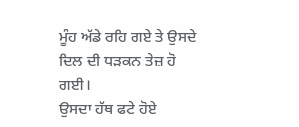ਮੂੰਹ ਅੱਡੇ ਰਹਿ ਗਏ ਤੇ ਉਸਦੇ ਦਿਲ ਦੀ ਧੜਕਨ ਤੇਜ਼ ਹੋ ਗਈ।
ਉਸਦਾ ਹੱਥ ਫਟੇ ਹੋਏ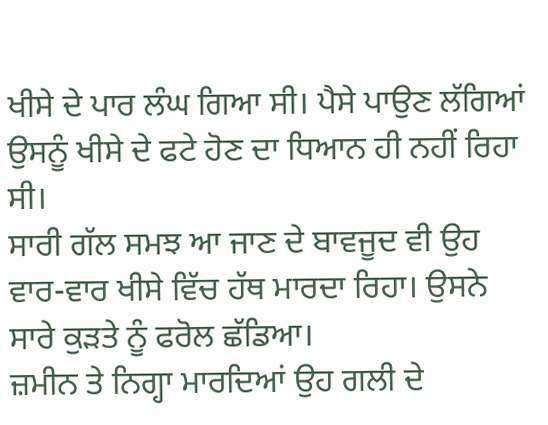ਖੀਸੇ ਦੇ ਪਾਰ ਲੰਘ ਗਿਆ ਸੀ। ਪੈਸੇ ਪਾਉਣ ਲੱਗਿਆਂ ਉਸਨੂੰ ਖੀਸੇ ਦੇ ਫਟੇ ਹੋਣ ਦਾ ਧਿਆਨ ਹੀ ਨਹੀਂ ਰਿਹਾ ਸੀ।
ਸਾਰੀ ਗੱਲ ਸਮਝ ਆ ਜਾਣ ਦੇ ਬਾਵਜੂਦ ਵੀ ਉਹ ਵਾਰ-ਵਾਰ ਖੀਸੇ ਵਿੱਚ ਹੱਥ ਮਾਰਦਾ ਰਿਹਾ। ਉਸਨੇ ਸਾਰੇ ਕੁੜਤੇ ਨੂੰ ਫਰੋਲ ਛੱਡਿਆ।
ਜ਼ਮੀਨ ਤੇ ਨਿਗ੍ਹਾ ਮਾਰਦਿਆਂ ਉਹ ਗਲੀ ਦੇ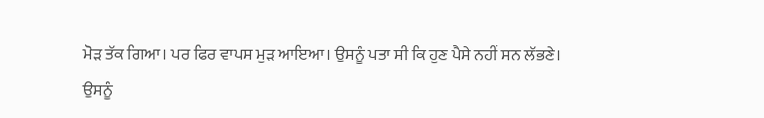ਮੋੜ ਤੱਕ ਗਿਆ। ਪਰ ਫਿਰ ਵਾਪਸ ਮੁੜ ਆਇਆ। ਉਸਨੂੰ ਪਤਾ ਸੀ ਕਿ ਹੁਣ ਪੈਸੇ ਨਹੀਂ ਸਨ ਲੱਭਣੇ।
ਉਸਨੂੰ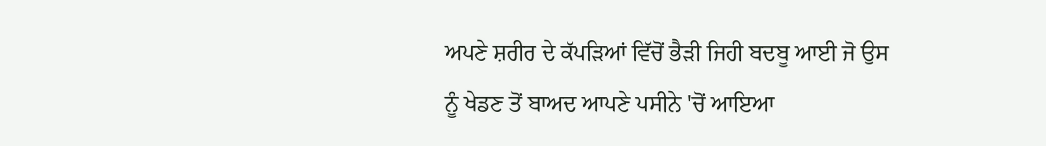ਅਪਣੇ ਸ਼ਰੀਰ ਦੇ ਕੱਪੜਿਆਂ ਵਿੱਚੋਂ ਭੈੜੀ ਜਿਹੀ ਬਦਬੂ ਆਈ ਜੋ ਉਸ ਨੂੰ ਖੇਡਣ ਤੋਂ ਬਾਅਦ ਆਪਣੇ ਪਸੀਨੇ 'ਚੋਂ ਆਇਆ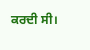ਕਰਦੀ ਸੀ।